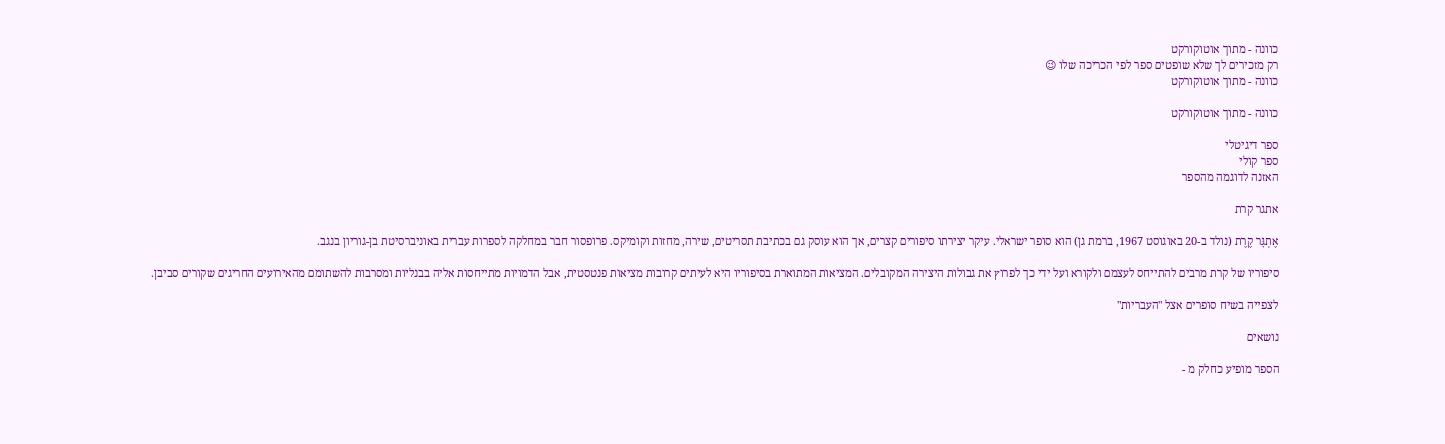כוונה - מתוך אוטוקורקט
רק מזכירים לך שלא שופטים ספר לפי הכריכה שלו 😉
כוונה - מתוך אוטוקורקט

כוונה - מתוך אוטוקורקט

ספר דיגיטלי
ספר קולי
האזנה לדוגמה מהספר

אתגר קרת

אֶתְגָּר קֶרֶת (נולד ב-20 באוגוסט 1967, ברמת גן) הוא סופר ישראלי. עיקר יצירתו סיפורים קצרים, אך הוא עוסק גם בכתיבת תסריטים, שירה, מחזות וקומיקס. פרופסור חבר במחלקה לספרות עברית באוניברסיטת בן-גוריון בנגב.

סיפוריו של קרת מרבים להתייחס לעצמם ולקורא ועל ידי כך לפרוץ את גבולות היצירה המקובלים. המציאות המתוארת בסיפוריו היא לעיתים קרובות מציאות פנטסטית, אבל הדמויות מתייחסות אליה בבנליות ומסרבות להשתומם מהאירועים החריגים שקורים סביבן.

לצפייה בשיח סופרים אצל "העבריות"

נושאים

הספר מופיע כחלק מ -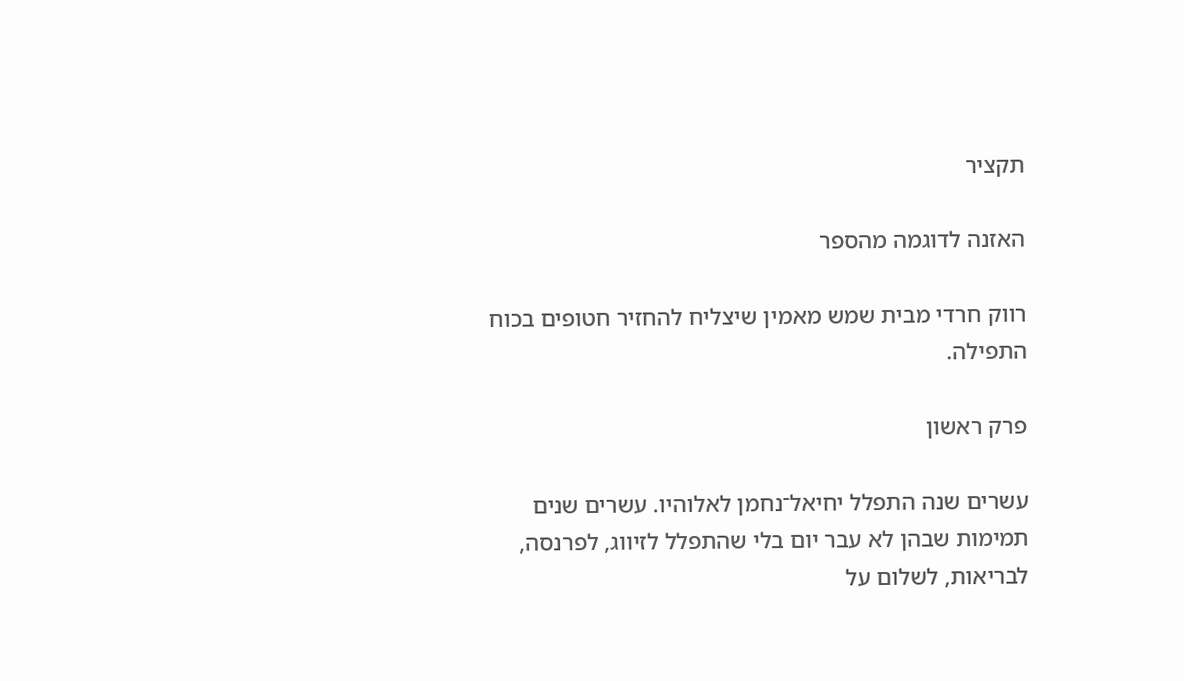תקציר

האזנה לדוגמה מהספר

רווק חרדי מבית שמש מאמין שיצליח להחזיר חטופים בכוח התפילה.

פרק ראשון

עשרים שנה התפלל יחיאל־נחמן לאלוהיו. עשרים שנים תמימות שבהן לא עבר יום בלי שהתפלל לזיווג, לפרנסה, לבריאות, לשלום על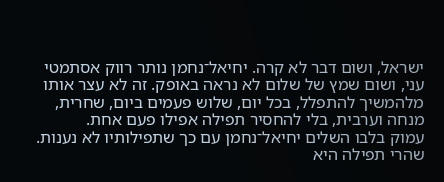ישראל, ושום דבר לא קרה. יחיאל־נחמן נותר רווק אסתמטי עני, ושום שמץ של שלום לא נראה באופק. זה לא עצר אותו מלהמשיך להתפלל, בכל יום, שלוש פעמים ביום, שחרית, מנחה וערבית, בלי להחסיר תפילה אפילו פעם אחת.
עמוק בלבו השלים יחיאל־נחמן עם כך שתפילותיו לא נענות. שהרי תפילה היא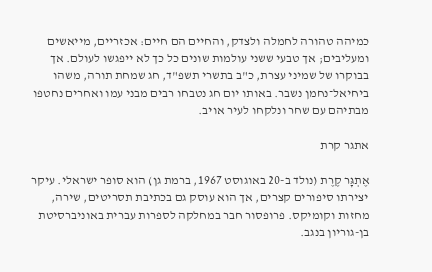כמיהה טהורה לחמלה ולצדק, והחיים הם חיים: אכזריים, מייאשים ומעליבים; אך טבעי ששני עולמות שונים כל כך לא ייפגשו לעולם. אך בבוקרו של שמיני עצרת, כ"ב בתשרי תשפ"ד, חג שמחת תורה, משהו ביחיאל־נחמן נשבר. באותו יום חג נטבחו רבים מבני עמו ואחרים נחטפו מבתיהם עם שחר ונלקחו לעיר אויב.

אתגר קרת

אֶתְגָּר קֶרֶת (נולד ב-20 באוגוסט 1967, ברמת גן) הוא סופר ישראלי. עיקר יצירתו סיפורים קצרים, אך הוא עוסק גם בכתיבת תסריטים, שירה, מחזות וקומיקס. פרופסור חבר במחלקה לספרות עברית באוניברסיטת בן-גוריון בנגב.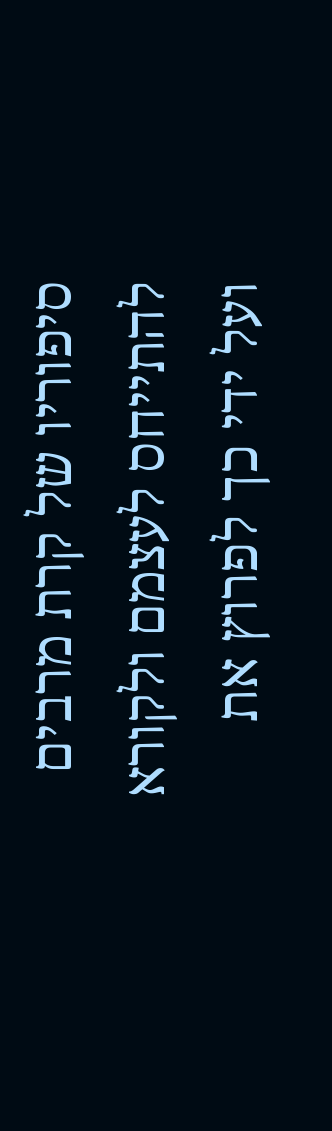סיפוריו של קרת מרבים להתייחס לעצמם ולקורא ועל ידי כך לפרוץ את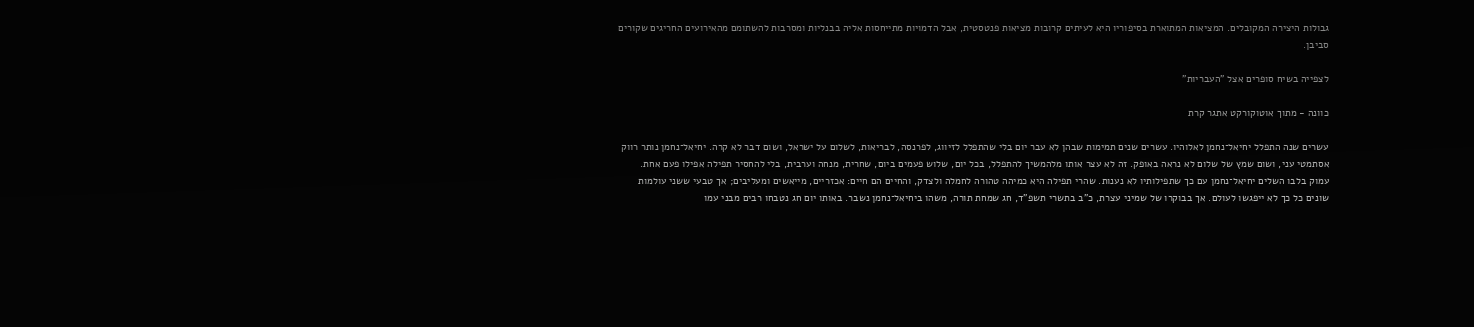גבולות היצירה המקובלים. המציאות המתוארת בסיפוריו היא לעיתים קרובות מציאות פנטסטית, אבל הדמויות מתייחסות אליה בבנליות ומסרבות להשתומם מהאירועים החריגים שקורים סביבן.

לצפייה בשיח סופרים אצל "העבריות"

כוונה - מתוך אוטוקורקט אתגר קרת

עשרים שנה התפלל יחיאל־נחמן לאלוהיו. עשרים שנים תמימות שבהן לא עבר יום בלי שהתפלל לזיווג, לפרנסה, לבריאות, לשלום על ישראל, ושום דבר לא קרה. יחיאל־נחמן נותר רווק אסתמטי עני, ושום שמץ של שלום לא נראה באופק. זה לא עצר אותו מלהמשיך להתפלל, בכל יום, שלוש פעמים ביום, שחרית, מנחה וערבית, בלי להחסיר תפילה אפילו פעם אחת.
עמוק בלבו השלים יחיאל־נחמן עם כך שתפילותיו לא נענות. שהרי תפילה היא כמיהה טהורה לחמלה ולצדק, והחיים הם חיים: אכזריים, מייאשים ומעליבים; אך טבעי ששני עולמות שונים כל כך לא ייפגשו לעולם. אך בבוקרו של שמיני עצרת, כ"ב בתשרי תשפ"ד, חג שמחת תורה, משהו ביחיאל־נחמן נשבר. באותו יום חג נטבחו רבים מבני עמו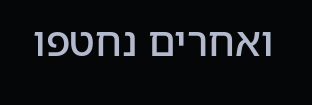ואחרים נחטפו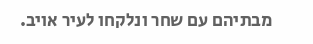מבתיהם עם שחר ונלקחו לעיר אויב.